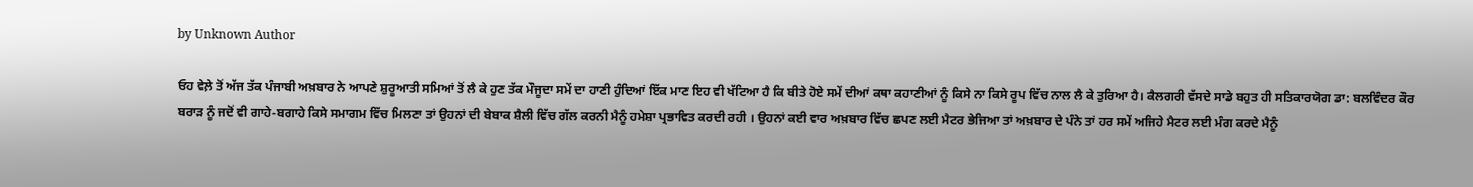by Unknown Author

ਓਹ ਵੇਲ਼ੇ ਤੋਂ ਅੱਜ ਤੱਕ ਪੰਜਾਬੀ ਅਖ਼ਬਾਰ ਨੇ ਆਪਣੇ ਸ਼ੁਰੂਆਤੀ ਸਮਿਆਂ ਤੋਂ ਲੈ ਕੇ ਹੁਣ ਤੱਕ ਮੌਜੂਦਾ ਸਮੇਂ ਦਾ ਹਾਣੀ ਹੁੰਦਿਆਂ ਇੱਕ ਮਾਣ ਇਹ ਵੀ ਖੱਟਿਆ ਹੈ ਕਿ ਬੀਤੇ ਹੋਏ ਸਮੇਂ ਦੀਆਂ ਕਥਾ ਕਹਾਣੀਆਂ ਨੂੰ ਕਿਸੇ ਨਾ ਕਿਸੇ ਰੂਪ ਵਿੱਚ ਨਾਲ ਲੈ ਕੇ ਤੁਰਿਆ ਹੈ। ਕੈਲਗਰੀ ਵੱਸਦੇ ਸਾਡੇ ਬਹੁਤ ਹੀ ਸਤਿਕਾਰਯੋਗ ਡਾ: ਬਲਵਿੰਦਰ ਕੌਰ ਬਰਾੜ ਨੂੰ ਜਦੋਂ ਵੀ ਗਾਹੇ-ਬਗਾਹੇ ਕਿਸੇ ਸਮਾਗਮ ਵਿੱਚ ਮਿਲਣਾ ਤਾਂ ਉਹਨਾਂ ਦੀ ਬੇਬਾਕ ਸ਼ੈਲੀ ਵਿੱਚ ਗੱਲ ਕਰਨੀ ਮੈਨੂੰ ਹਮੇਸ਼ਾ ਪ੍ਰਭਾਵਿਤ ਕਰਦੀ ਰਹੀ । ਉਹਨਾਂ ਕਈ ਵਾਰ ਅਖ਼ਬਾਰ ਵਿੱਚ ਛਪਣ ਲਈ ਮੈਟਰ ਭੇਜਿਆ ਤਾਂ ਅਖ਼ਬਾਰ ਦੇ ਪੰਨੇ ਤਾਂ ਹਰ ਸਮੇਂ ਅਜਿਹੇ ਮੈਟਰ ਲਈ ਮੰਗ ਕਰਦੇ ਮੈਨੂੰ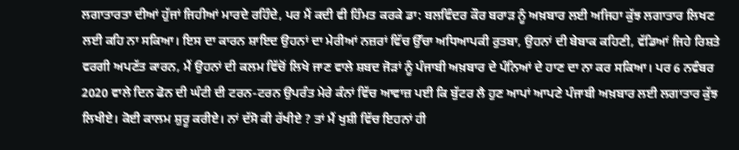ਲਗਾਤਾਰਤਾ ਦੀਆਂ ਹੁੱਜਾਂ ਜਿਹੀਆਂ ਮਾਰਦੇ ਰਹਿੰਦੇ, ਪਰ ਮੈਂ ਕਦੀ ਵੀ ਹਿੰਮਤ ਕਰਕੇ ਡਾ: ਬਲਵਿੰਦਰ ਕੌਰ ਬਰਾੜ ਨੂੰ ਅਖ਼ਬਾਰ ਲਈ ਅਜਿਹਾ ਕੁੱਝ ਲਗਾਤਾਰ ਲਿਖਣ ਲਈ ਕਹਿ ਨਾ ਸਕਿਆ। ਇਸ ਦਾ ਕਾਰਨ ਸ਼ਾਇਦ ਉਹਨਾਂ ਦਾ ਮੇਰੀਆਂ ਨਜ਼ਰਾਂ ਵਿੱਚ ਉੱਚਾ ਅਧਿਆਪਕੀ ਰੁਤਬਾ, ਉਹਨਾਂ ਦੀ ਬੇਬਾਕ ਕਹਿਣੀ, ਵੱਡਿਆਂ ਜਿਹੇ ਰਿਸ਼ਤੇ ਵਰਗੀ ਅਪਣੱਤ ਕਾਰਨ, ਮੈਂ ਉਹਨਾਂ ਦੀ ਕਲਮ ਵਿੱਚੋਂ ਲਿਖੇ ਜਾਣ ਵਾਲੇ ਸ਼ਬਦ ਜੋੜਾਂ ਨੂੰ ਪੰਜਾਬੀ ਅਖ਼ਬਾਰ ਦੇ ਪੰਨਿਆਂ ਦੇ ਹਾਣ ਦਾ ਨਾ ਕਰ ਸਕਿਆ। ਪਰ 6 ਨਵੰਬਰ 2020 ਵਾਲੇ ਦਿਨ ਫੋਨ ਦੀ ਘੰਟੀ ਦੀ ਟਰਨ-ਟਰਨ ਉਪਰੰਤ ਮੇਰੇ ਕੰਨਾਂ ਵਿੱਚ ਆਵਾਜ਼ ਪਈ ਕਿ ਬੁੱਟਰ ਲੈ ਹੁਣ ਆਪਾਂ ਆਪਣੇ ਪੰਜਾਬੀ ਅਖ਼ਬਾਰ ਲਈ ਲਗਾਤਾਰ ਕੁੱਝ ਲਿਖੀਏ। ਕੋਈ ਕਾਲਮ ਸ਼ੁਰੂ ਕਰੀਏ। ਨਾਂ ਦੱਸੋ ਕੀ ਰੱਖੀਏ ? ਤਾਂ ਮੈਂ ਖੁਸ਼ੀ ਵਿੱਚ ਇਹਨਾਂ ਹੀ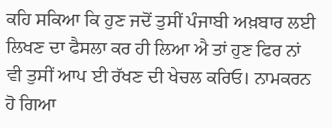ਕਹਿ ਸਕਿਆ ਕਿ ਹੁਣ ਜਦੋਂ ਤੁਸੀਂ ਪੰਜਾਬੀ ਅਖ਼ਬਾਰ ਲਈ ਲਿਖਣ ਦਾ ਫੈਸਲਾ ਕਰ ਹੀ ਲਿਆ ਐ ਤਾਂ ਹੁਣ ਫਿਰ ਨਾਂ ਵੀ ਤੁਸੀਂ ਆਪ ਈ ਰੱਖਣ ਦੀ ਖੇਚਲ ਕਰਿਓ। ਨਾਮਕਰਨ ਹੋ ਗਿਆ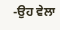-ਉਹ ਵੇਲਾ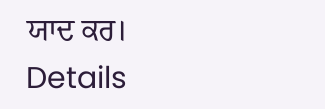ਯਾਦ ਕਰ।
Details